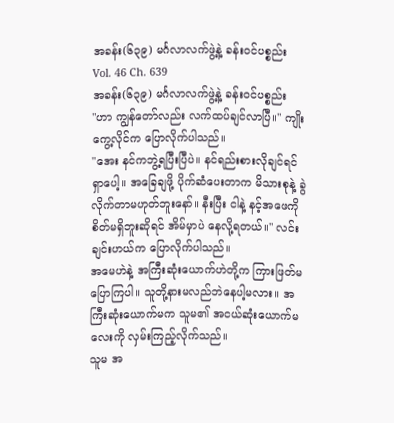အခန်း(၆၃၉) မင်္ဂလာလက်ဖွဲ့နဲ့ ခန်းဝင်ပစ္စည်း
Vol. 46 Ch. 639
အခန်း(၆၃၉) မင်္ဂလာလက်ဖွဲ့နဲ့ ခန်းဝင်ပစ္စည်း
"ဟာ ကျွန်တော်လည်း လက်ထပ်ချင်လာပြီ။" ကျိုးကွေ့လိုင်က ပြောလိုက်ပါသည်။
"အေး နင်ကဘွဲ့ရပြီးပြီပဲ။ နင်ရည်းစားလိုချင်ရင် ရှာပေါ့။ အခြေချဖို့ ပိုက်ဆံပေးတာက မိသားစုနဲ့ ခွဲလိုက်တာမဟုတ်ဘူးနော်။ နီးပြီး ငါနဲ့ နင့်အဖေကို စိတ်မရှိဘူးဆိုရင် အိမ်မှာပဲ နေလို့ရတယ်။" လင်းချင်းဟယ်က ပြောလိုက်ပါသည်။
အမေဟဲနဲ့ အကြီးဆုံးယောက်ဟဲတို့က ကြားဖြတ်မပြောကြပါ။ သူတို့နားမလည်ဘဲနေပါ့မလား။ အကြီးဆုံးယောက်မက သူမ၏ အငယ်ဆုံးယောက်မလေးကို လှမ်းကြည့်လိုက်သည်။
သူမ အ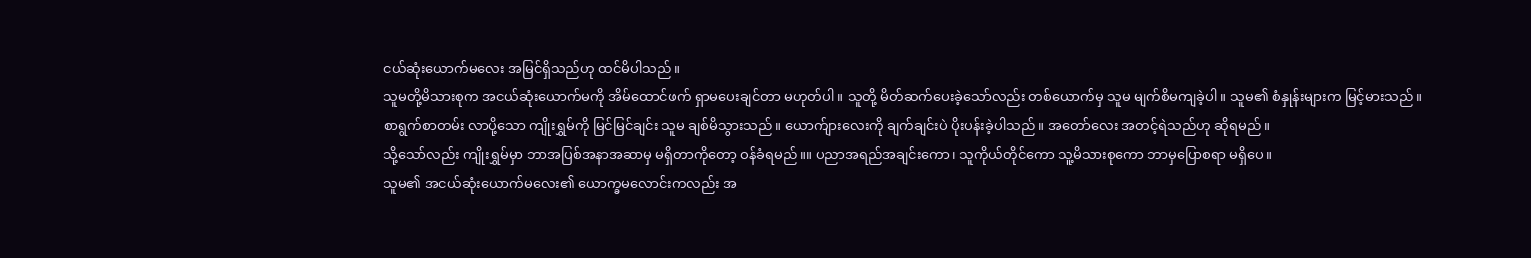ငယ်ဆုံးယောက်မလေး အမြင်ရှိသည်ဟု ထင်မိပါသည်။
သူမတို့မိသားစုက အငယ်ဆုံးယောက်မကို အိမ်ထောင်ဖက် ရှာမပေးချင်တာ မဟုတ်ပါ။ သူတို့ မိတ်ဆက်ပေးခဲ့သော်လည်း တစ်ယောက်မှ သူမ မျက်စိမကျခဲ့ပါ။ သူမ၏ စံနှုန်းများက မြင့်မားသည်။
စာရွက်စာတမ်း လာပို့သော ကျိုးရွှမ်ကို မြင်မြင်ချင်း သူမ ချစ်မိသွားသည်။ ယောက်ျားလေးကို ချက်ချင်းပဲ ပိုးပန်းခဲ့ပါသည်။ အတော်လေး အတင့်ရဲသည်ဟု ဆိုရမည်။
သို့သော်လည်း ကျိုးရွှမ်မှာ ဘာအပြစ်အနာအဆာမှ မရှိတာကိုတော့ ဝန်ခံရမည်။။ ပညာအရည်အချင်းကော၊ သူကိုယ်တိုင်ကော သူ့မိသားစုကော ဘာမှပြောစရာ မရှိပေ။
သူမ၏ အငယ်ဆုံးယောက်မလေး၏ ယောက္ခမလောင်းကလည်း အ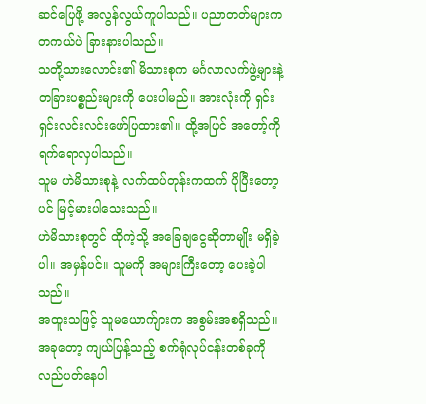ဆင်ပြေဖို့ အလွန်လွယ်ကူပါသည်။ ပညာတတ်များက တကယ်ပဲ ခြားနားပါသည်။
သတို့သားလောင်း၏ မိသားစုက မင်္ဂလာလက်ဖွဲ့များနဲ့ တခြားပစ္စည်းများကို ပေးပါမည်။ အားလုံးကို ရှင်းရှင်းလင်းလင်းဖော်ပြထား၏။ ထို့အပြင် အတော့်ကို ရက်ရောလှပါသည်။
သူမ ဟဲမိသားစုနဲ့ လက်ထပ်တုန်းကထက် ပိုပြီးတော့ပင် မြင့်မားပါသေးသည်။
ဟဲမိသားစုတွင် ထိုကဲ့သို့ အခြေချငွေဆိုတာမျိုး မရှိခဲ့ပါ။ အမှန်ပင်။ သူမကို အများကြီးတော့ ပေးခဲ့ပါသည်။
အထူးသဖြင့် သူမယောက်ျားက အစွမ်းအစရှိသည်။ အခုတော့ ကျယ်ပြန့်သည့် စက်ရုံလုပ်ငန်းတစ်ခုကို လည်ပတ်နေပါ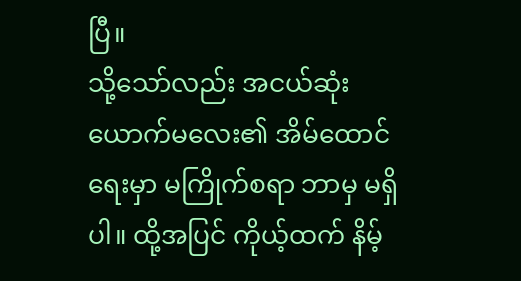ပြီ။
သို့သော်လည်း အငယ်ဆုံးယောက်မလေး၏ အိမ်ထောင်ရေးမှာ မကြိုက်စရာ ဘာမှ မရှိပါ။ ထို့အပြင် ကိုယ့်ထက် နိမ့်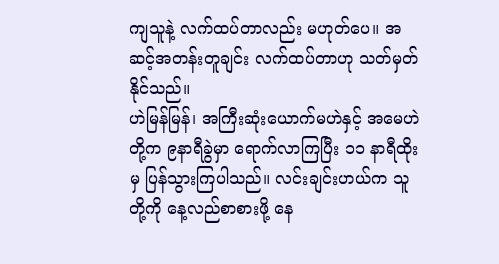ကျသူနဲ့ လက်ထပ်တာလည်း မဟုတ်ပေ။ အဆင့်အတန်းတူချင်း လက်ထပ်တာဟု သတ်မှတ်နိုင်သည်။
ဟဲမြန်မြန်၊ အကြီးဆုံးယောက်မဟဲနှင့် အမေဟဲတို့က ၉နာရီခွဲမှာ ရောက်လာကြပြီး ၁၁ နာရီထိုးမှ ပြန်သွားကြပါသည်။ လင်းချင်းဟယ်က သူတို့ကို နေ့လည်စာစားဖို့ နေ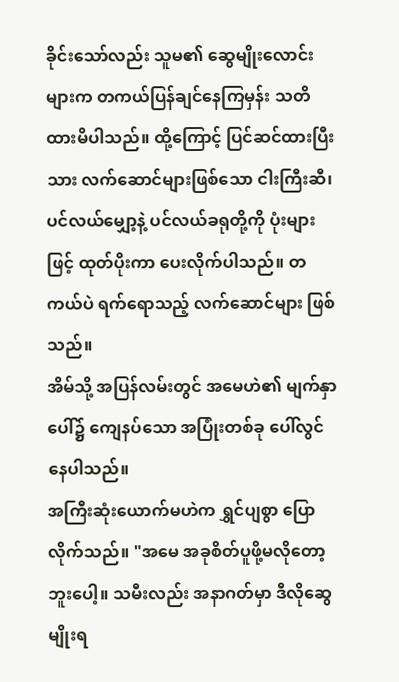ခိုင်းသော်လည်း သူမ၏ ဆွေမျိုးလောင်းများက တကယ်ပြန်ချင်နေကြမှန်း သတိထားမိပါသည်။ ထို့ကြောင့် ပြင်ဆင်ထားပြီးသား လက်ဆောင်များဖြစ်သော ငါးကြီးဆီ၊ ပင်လယ်မျှော့နဲ့ ပင်လယ်ခရုတို့ကို ပုံးများဖြင့် ထုတ်ပိုးကာ ပေးလိုက်ပါသည်။ တကယ်ပဲ ရက်ရောသည့် လက်ဆောင်များ ဖြစ်သည်။
အိမ်သို့ အပြန်လမ်းတွင် အမေဟဲ၏ မျက်နှာပေါ်၌ ကျေနပ်သော အပြုံးတစ်ခု ပေါ်လွင်နေပါသည်။
အကြီးဆုံးယောက်မဟဲက ရွှင်ပျစွာ ပြောလိုက်သည်။ "အမေ အခုစိတ်ပူဖို့မလိုတော့ဘူးပေါ့။ သမီးလည်း အနာဂတ်မှာ ဒီလိုဆွေမျိုးရ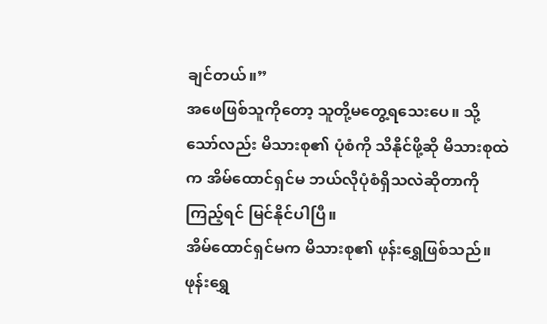ချင်တယ်။”
အဖေဖြစ်သူကိုတော့ သူတို့မတွေ့ရသေးပေ။ သို့သော်လည်း မိသားစု၏ ပုံစံကို သိနိုင်ဖို့ဆို မိသားစုထဲက အိမ်ထောင်ရှင်မ ဘယ်လိုပုံစံရှိသလဲဆိုတာကို ကြည့်ရင် မြင်နိုင်ပါပြီ။
အိမ်ထောင်ရှင်မက မိသားစု၏ ဖုန်းရွှေဖြစ်သည်။ ဖုန်းရွှေ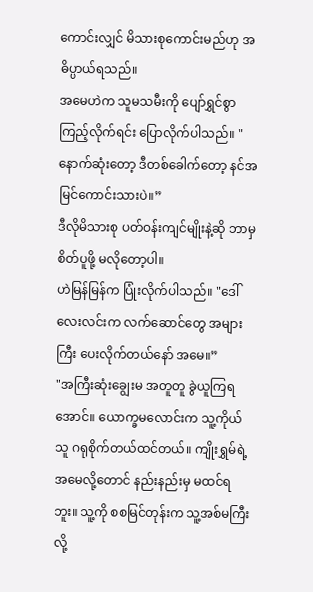ကောင်းလျှင် မိသားစုကောင်းမည်ဟု အဓိပ္ပာယ်ရသည်။
အမေဟဲက သူမသမီးကို ပျော်ရွှင်စွာကြည့်လိုက်ရင်း ပြောလိုက်ပါသည်။ "နောက်ဆုံးတော့ ဒီတစ်ခေါက်တော့ နင်အမြင်ကောင်းသားပဲ။”
ဒီလိုမိသားစု ပတ်ဝန်းကျင်မျိုးနဲ့ဆို ဘာမှ စိတ်ပူဖို့ မလိုတော့ပါ။
ဟဲမြန်မြန်က ပြုံးလိုက်ပါသည်။ "ဒေါ်လေးလင်းက လက်ဆောင်တွေ အများကြီး ပေးလိုက်တယ်နော် အမေ။”
"အကြီးဆုံးချွေးမ အတူတူ ခွဲယူကြရအောင်။ ယောက္ခမလောင်းက သူ့ကိုယ်သူ ဂရုစိုက်တယ်ထင်တယ်။ ကျိုးရွှမ်ရဲ့ အမေလို့တောင် နည်းနည်းမှ မထင်ရဘူး။ သူ့ကို စစမြင်တုန်းက သူ့အစ်မကြီးလို့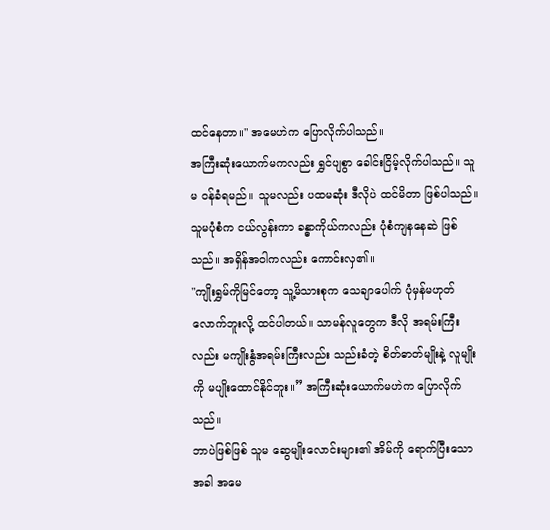ထင်နေတာ။" အမေဟဲက ပြောလိုက်ပါသည်။
အကြီးဆုံးယောက်မကလည်း ရွှင်ပျစွာ ခေါင်းငြိမ့်လိုက်ပါသည်။ သူမ ဝန်ခံရမည်။ သူမလည်း ပထမဆုံး ဒီလိုပဲ ထင်မိတာ ဖြစ်ပါသည်။ သူမပုံစံက ငယ်လွန်းကာ ခန္ဓာကိုယ်ကလည်း ပုံစံကျနနေဆဲ ဖြစ်သည်။ အရှိန်အဝါကလည်း ကောင်းလှ၏။
"ကျိုးရွှမ်ကိုမြင်တော့ သူ့မိသားစုက သေချာပေါက် ပုံမှန်မဟုတ်လောက်ဘူးလို့ ထင်ပါတယ်။ သာမန်လူတွေက ဒီလို အရမ်းကြီးလည်း မကျိုးနွံအရမ်းကြီးလည်း သည်းခံတဲ့ စိတ်ဓာတ်မျိုးနဲ့ လူမျိုးကို မပျိုးထောင်နိုင်ဘူး။” အကြီးဆုံးယောက်မဟဲက ပြောလိုက်သည်။
ဘာပဲဖြစ်ဖြစ် သူမ ဆွေမျိုးလောင်းများ၏ အိမ်ကို ရောက်ပြီးသောအခါ အမေ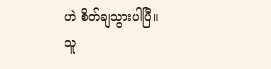ဟဲ စိတ်ချသွားပါပြီ။
သူ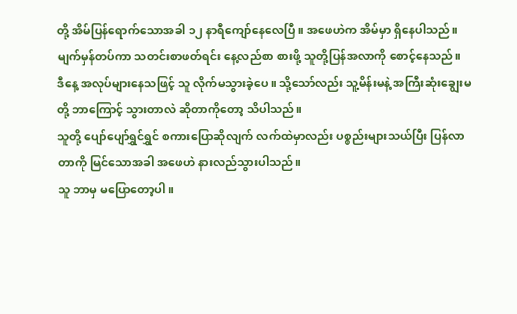တို့ အိမ်ပြန်ရောက်သောအခါ ၁၂ နာရီကျော်နေလေပြီ။ အဖေဟဲက အိမ်မှာ ရှိနေပါသည်။ မျက်မှန်တပ်ကာ သတင်းစာဖတ်ရင်း နေ့လည်စာ စားဖို့ သူတို့ပြန်အလာကို စောင့်နေသည်။
ဒီနေ့ အလုပ်များနေသဖြင့် သူ လိုက်မသွားခဲ့ပေ။ သို့သော်လည်း သူ့မိန်းမနဲ့ အကြီးဆုံးချွေးမတို့ ဘာကြောင့် သွားတာလဲ ဆိုတာကိုတော့ သိပါသည်။
သူတို့ ပျော်ပျော်ရွှင်ရွှင် စကားပြောဆိုလျက် လက်ထဲမှာလည်း ပစ္စည်းများသယ်ပြီး ပြန်လာတာကို မြင်သောအခါ အဖေဟဲ နားလည်သွားပါသည်။
သူ ဘာမှ မပြောတော့ပါ။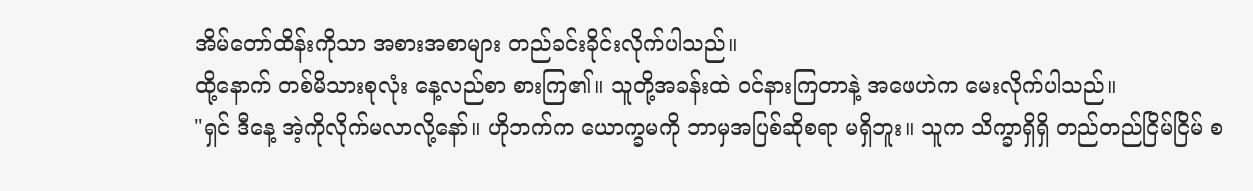အိမ်တော်ထိန်းကိုသာ အစားအစာများ တည်ခင်းခိုင်းလိုက်ပါသည်။
ထို့နောက် တစ်မိသားစုလုံး နေ့လည်စာ စားကြ၏။ သူတို့အခန်းထဲ ဝင်နားကြတာနဲ့ အဖေဟဲက မေးလိုက်ပါသည်။
"ရှင် ဒီနေ့ အဲ့ကိုလိုက်မလာလို့နော်။ ဟိုဘက်က ယောက္ခမကို ဘာမှအပြစ်ဆိုစရာ မရှိဘူး။ သူက သိက္ခာရှိရှိ တည်တည်ငြိမ်ငြိမ် စ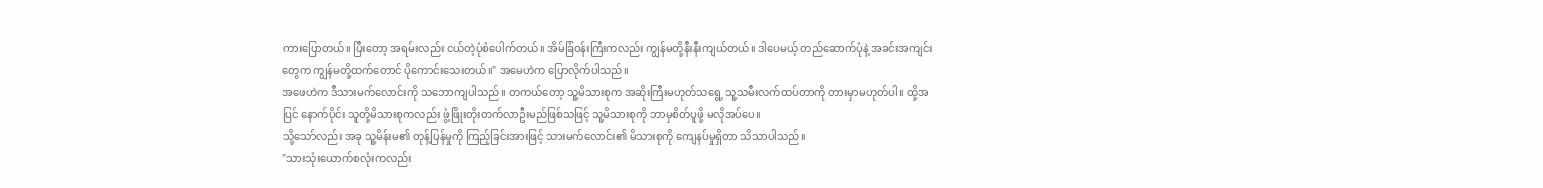ကားပြောတယ်။ ပြီးတော့ အရမ်းလည်း ငယ်တဲ့ပုံစံပေါက်တယ်။ အိမ်ခြံဝန်းကြီးကလည်း ကျွန်မတို့နီးနီးကျယ်တယ်။ ဒါပေမယ့် တည်ဆောက်ပုံနဲ့ အခင်းအကျင်းတွေက ကျွန်မတို့ထက်တောင် ပိုကောင်းသေးတယ်။" အမေဟဲက ပြောလိုက်ပါသည်။
အဖေဟဲက ဒီသားမက်လောင်းကို သဘောကျပါသည်။ တကယ်တော့ သူ့မိသားစုက အဆိုးကြီးမဟုတ်သရွေ့ သူ့သမီးလက်ထပ်တာကို တားမှာမဟုတ်ပါ။ ထို့အပြင် နောက်ပိုင်း သူတို့မိသားစုကလည်း ဖွံ့ဖြိုးတိုးတက်လာဦးမည်ဖြစ်သဖြင့် သူ့မိသားစုကို ဘာမှစိတ်ပူဖို့ မလိုအပ်ပေ။
သို့သော်လည်း အခု သူ့မိန်းမ၏ တုန့်ပြန်မှုကို ကြည့်ခြင်းအားဖြင့် သားမက်လောင်း၏ မိသားစုကို ကျေနပ်မှုရှိတာ သိသာပါသည်။
"သားသုံးယောက်စလုံးကလည်း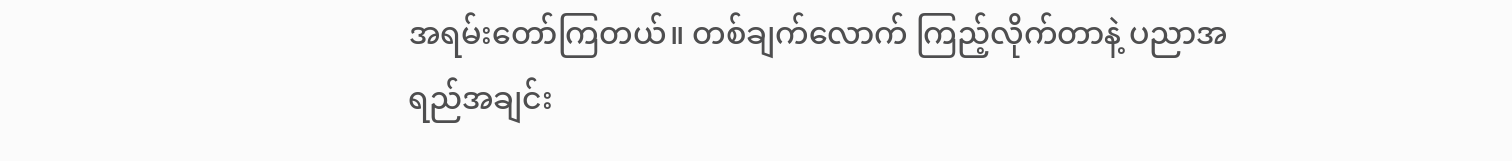အရမ်းတော်ကြတယ်။ တစ်ချက်လောက် ကြည့်လိုက်တာနဲ့ ပညာအရည်အချင်း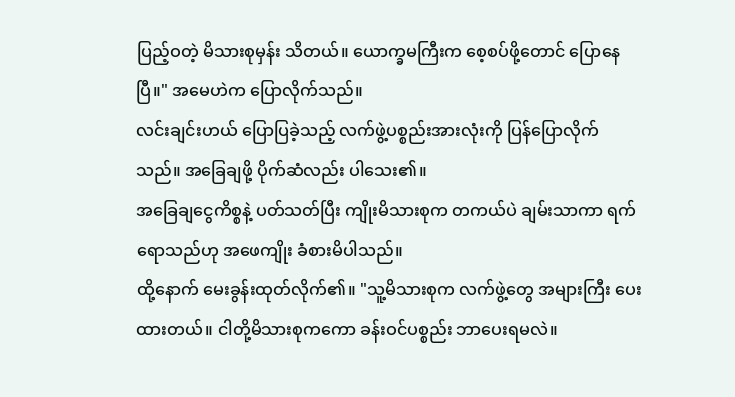ပြည့်ဝတဲ့ မိသားစုမှန်း သိတယ်။ ယောက္ခမကြီးက စေ့စပ်ဖို့တောင် ပြောနေပြီ။" အမေဟဲက ပြောလိုက်သည်။
လင်းချင်းဟယ် ပြောပြခဲ့သည့် လက်ဖွဲ့ပစ္စည်းအားလုံးကို ပြန်ပြောလိုက်သည်။ အခြေချဖို့ ပိုက်ဆံလည်း ပါသေး၏။
အခြေချငွေကိစ္စနဲ့ ပတ်သတ်ပြီး ကျိုးမိသားစုက တကယ်ပဲ ချမ်းသာကာ ရက်ရောသည်ဟု အဖေကျိုး ခံစားမိပါသည်။
ထို့နောက် မေးခွန်းထုတ်လိုက်၏။ "သူ့မိသားစုက လက်ဖွဲ့တွေ အများကြီး ပေးထားတယ်။ ငါတို့မိသားစုကကော ခန်းဝင်ပစ္စည်း ဘာပေးရမလဲ။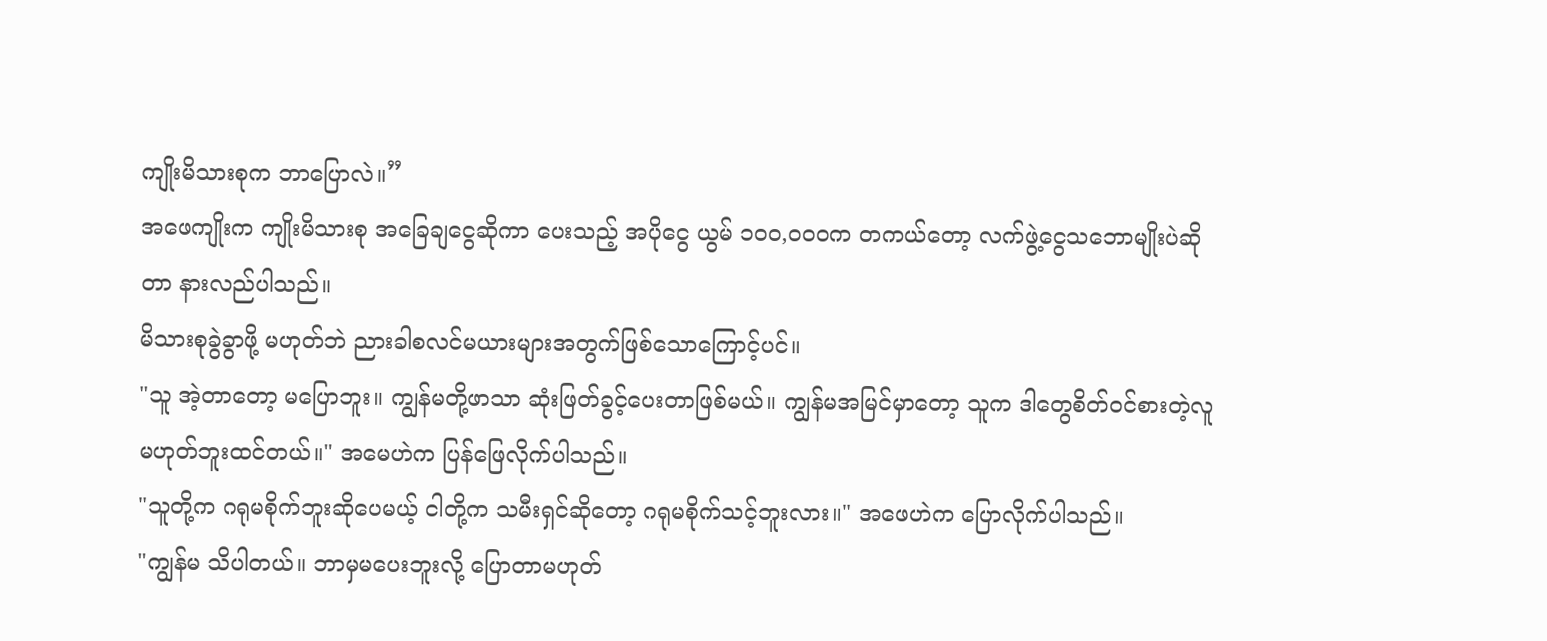ကျိုးမိသားစုက ဘာပြောလဲ။”
အဖေကျိုးက ကျိုးမိသားစု အခြေချငွေဆိုကာ ပေးသည့် အပိုငွေ ယွမ် ၁၀၀,၀၀၀က တကယ်တော့ လက်ဖွဲ့ငွေသဘောမျိုးပဲဆိုတာ နားလည်ပါသည်။
မိသားစုခွဲခွာဖို့ မဟုတ်ဘဲ ညားခါစလင်မယားများအတွက်ဖြစ်သောကြောင့်ပင်။
"သူ အဲ့တာတော့ မပြောဘူး။ ကျွန်မတို့ဖာသာ ဆုံးဖြတ်ခွင့်ပေးတာဖြစ်မယ်။ ကျွန်မအမြင်မှာတော့ သူက ဒါတွေစိတ်ဝင်စားတဲ့လူမဟုတ်ဘူးထင်တယ်။" အမေဟဲက ပြန်ဖြေလိုက်ပါသည်။
"သူတို့က ဂရုမစိုက်ဘူးဆိုပေမယ့် ငါတို့က သမီးရှင်ဆိုတော့ ဂရုမစိုက်သင့်ဘူးလား။" အဖေဟဲက ပြောလိုက်ပါသည်။
"ကျွန်မ သိပါတယ်။ ဘာမှမပေးဘူးလို့ ပြောတာမဟုတ်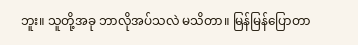ဘူး။ သူတို့အခု ဘာလိုအပ်သလဲ မသိတာ။ မြန်မြန်ပြောတာ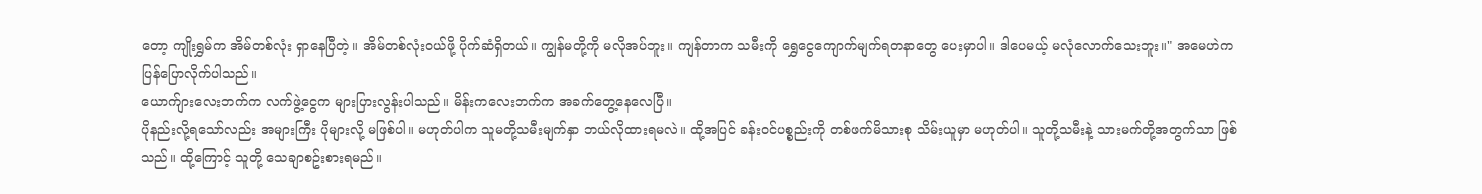တော့ ကျိုးရွှမ်က အိမ်တစ်လုံး ရှာနေပြီတဲ့။ အိမ်တစ်လုံးဝယ်ဖို့ ပိုက်ဆံရှိတယ်။ ကျွန်မတို့ကို မလိုအပ်ဘူး။ ကျန်တာက သမီးကို ရွှေငွေကျောက်မျက်ရတနာတွေ ပေးမှာပါ။ ဒါပေမယ့် မလုံလောက်သေးဘူး။" အမေဟဲက ပြန်ပြောလိုက်ပါသည်။
ယောက်ျားလေးဘက်က လက်ဖွဲ့ငွေက များပြားလွန်းပါသည်။ မိန်းကလေးဘက်က အခက်တွေ့နေလေပြီ။
ပိုနည်းလို့ရသော်လည်း အများကြီး ပိုများလို့ မဖြစ်ပါ။ မဟုတ်ပါက သူမတို့သမီးမျက်နှာ ဘယ်လိုထားရမလဲ။ ထို့အပြင် ခန်းဝင်ပစ္စည်းကို တစ်ဖက်မိသားစု သိမ်းယူမှာ မဟုတ်ပါ။ သူတို့သမီးနဲ့ သားမက်တို့အတွက်သာ ဖြစ်သည်။ ထို့ကြောင့် သူတို့ သေချာစဥ်းစားရမည်။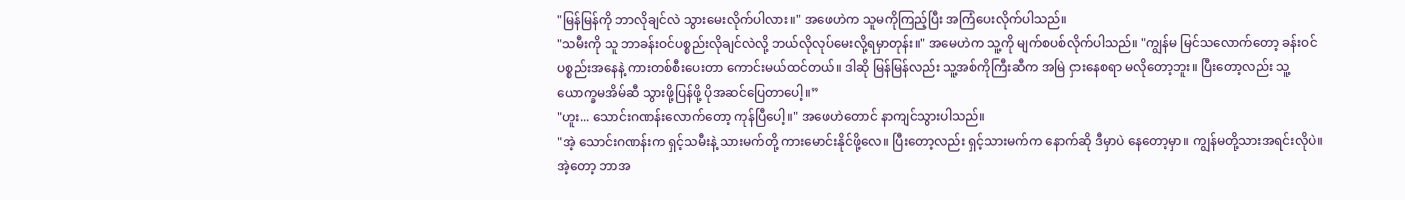"မြန်မြန်ကို ဘာလိုချင်လဲ သွားမေးလိုက်ပါလား။" အဖေဟဲက သူမကိုကြည့်ပြီး အကြံပေးလိုက်ပါသည်။
"သမီးကို သူ ဘာခန်းဝင်ပစ္စည်းလိုချင်လဲလို့ ဘယ်လိုလုပ်မေးလို့ရမှာတုန်း။" အမေဟဲက သူ့ကို မျက်စပစ်လိုက်ပါသည်။ "ကျွန်မ မြင်သလောက်တော့ ခန်းဝင်ပစ္စည်းအနေနဲ့ ကားတစ်စီးပေးတာ ကောင်းမယ်ထင်တယ်။ ဒါဆို မြန်မြန်လည်း သူ့အစ်ကိုကြီးဆီက အမြဲ ငှားနေစရာ မလိုတော့ဘူး။ ပြီးတော့လည်း သူ့ယောက္ခမအိမ်ဆီ သွားဖို့ပြန်ဖို့ ပိုအဆင်ပြေတာပေါ့။”
"ဟူး... သောင်းဂဏန်းလောက်တော့ ကုန်ပြီပေါ့။" အဖေဟဲတောင် နာကျင်သွားပါသည်။
"အဲ့ သောင်းဂဏန်းက ရှင့်သမီးနဲ့ သားမက်တို့ ကားမောင်းနိုင်ဖို့လေ။ ပြီးတော့လည်း ရှင့်သားမက်က နောက်ဆို ဒီမှာပဲ နေတော့မှာ။ ကျွန်မတို့သားအရင်းလိုပဲ။ အဲ့တော့ ဘာအ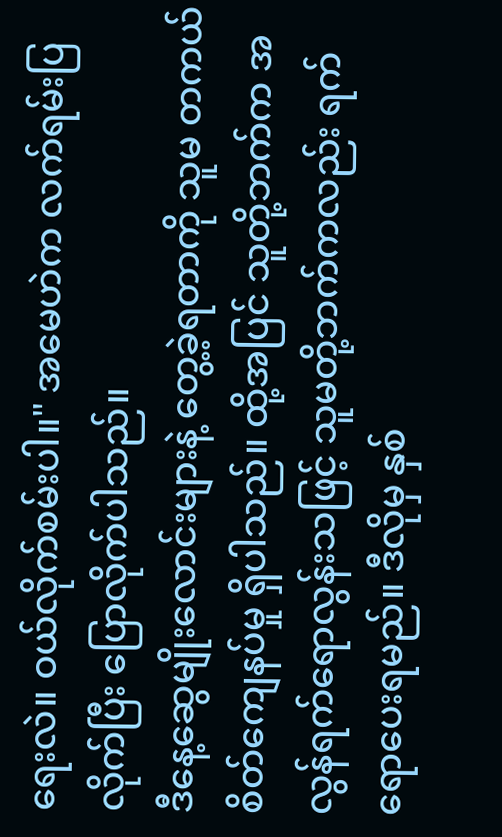ရေးလဲ။ ဝယ်လိုက်စမ်းပါ။" အမေဟဲက လက်ရမ်းပြလိုက်ပြီး ပြောလိုက်ပါသည်။
ဒီနေ့ဆွေမျိုးလောင်းများနဲ့ တွေ့ခဲ့ရတာကို သူမ တကယ်စိတ်ကျေနပ်မှု ရှိပါသည်။ ထို့အပြင် သူတို့ဘက်က အလွန်ရက်ရောလွန်းသဖြင့် သူမတို့ဘက်ကလည်း ရက်ရောပေးရမည်။ ဒီလိုမှ နှစ်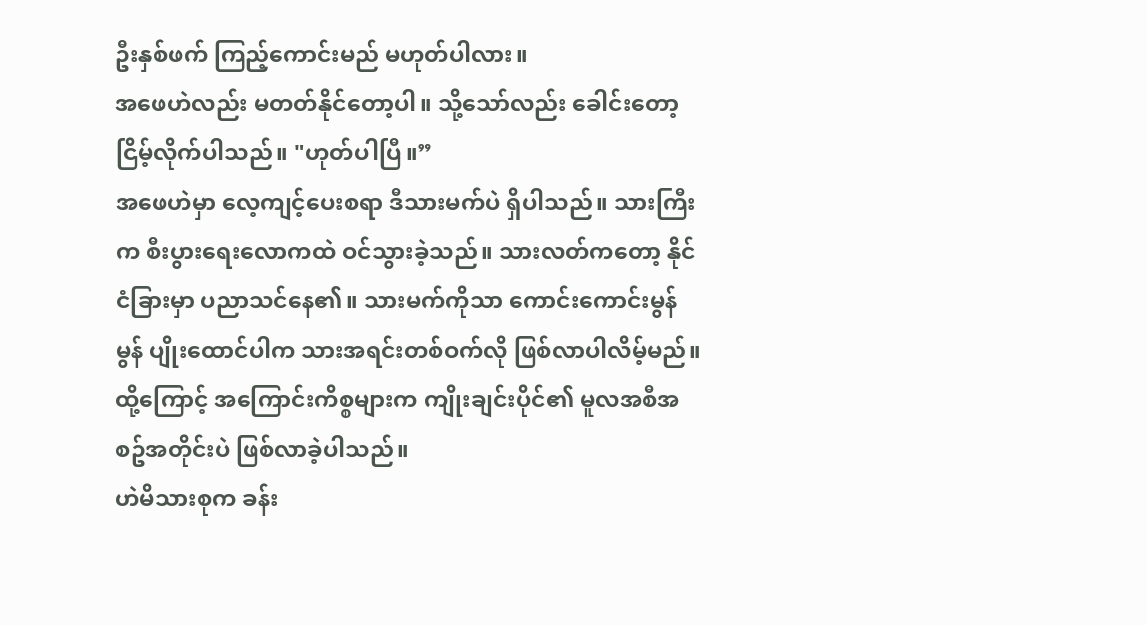ဦးနှစ်ဖက် ကြည့်ကောင်းမည် မဟုတ်ပါလား။
အဖေဟဲလည်း မတတ်နိုင်တော့ပါ။ သို့သော်လည်း ခေါင်းတော့ ငြိမ့်လိုက်ပါသည်။ "ဟုတ်ပါပြီ။”
အဖေဟဲမှာ လေ့ကျင့်ပေးစရာ ဒီသားမက်ပဲ ရှိပါသည်။ သားကြီးက စီးပွားရေးလောကထဲ ဝင်သွားခဲ့သည်။ သားလတ်ကတော့ နိုင်ငံခြားမှာ ပညာသင်နေ၏။ သားမက်ကိုသာ ကောင်းကောင်းမွန်မွန် ပျိုးထောင်ပါက သားအရင်းတစ်ဝက်လို ဖြစ်လာပါလိမ့်မည်။
ထို့ကြောင့် အကြောင်းကိစ္စများက ကျိုးချင်းပိုင်၏ မူလအစီအစဥ်အတိုင်းပဲ ဖြစ်လာခဲ့ပါသည်။
ဟဲမိသားစုက ခန်း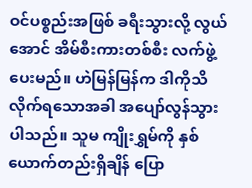ဝင်ပစ္စည်းအဖြစ် ခရီးသွားလို့ လွယ်အောင် အိမ်စီးကားတစ်စီး လက်ဖွဲ့ပေးမည်။ ဟဲမြန်မြန်က ဒါကိုသိလိုက်ရသောအခါ အပျော်လွန်သွားပါသည်။ သူမ ကျိုးရွှမ်ကို နှစ်ယောက်တည်းရှိချိန် ပြော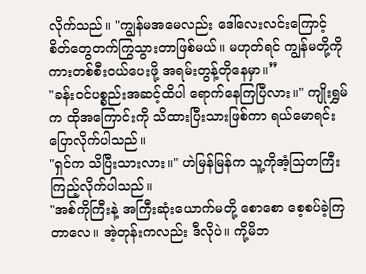လိုက်သည်။ "ကျွန်မအမေလည်း ဒေါ်လေးလင်းကြောင့် စိတ်တွေတက်ကြွသွားတာဖြစ်မယ်။ မဟုတ်ရင် ကျွန်မတို့ကို ကားတစ်စီးဝယ်ပေးဖို့ အရမ်းတွန့်တိုနေမှာ။”
"ခန်းဝင်ပစ္စည်းအဆင့်ထိပါ ရောက်နေကြပြီလား။" ကျိုးရွှမ်က ထိုအကြောင်းကို သိထားပြီးသားဖြစ်ကာ ရယ်မောရင်း ပြောလိုက်ပါသည်။
"ရှင်က သိပြီးသားလား။" ဟဲမြန်မြန်က သူ့ကိုအံ့သြတကြီးကြည့်လိုက်ပါသည်။
"အစ်ကိုကြီးနဲ့ အကြီးဆုံးယောက်မတို့ စောစော စေ့စပ်ခဲ့ကြတာလေ။ အဲ့တုန်းကလည်း ဒီလိုပဲ။ ကို့မိဘ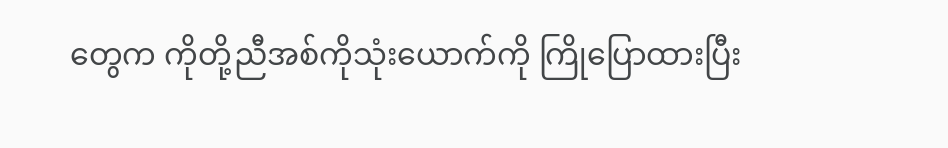တွေက ကိုတို့ညီအစ်ကိုသုံးယောက်ကို ကြိုပြောထားပြီး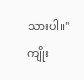သားပါ။" ကျိုး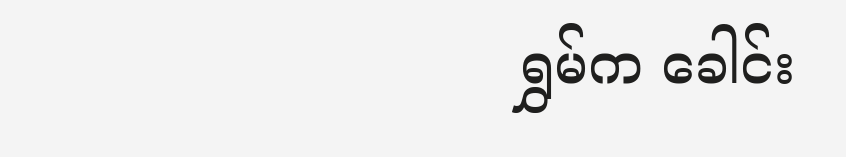ရွှမ်က ခေါင်း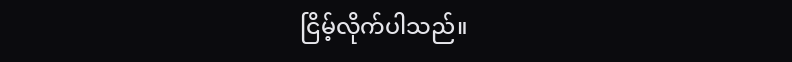ငြိမ့်လိုက်ပါသည်။